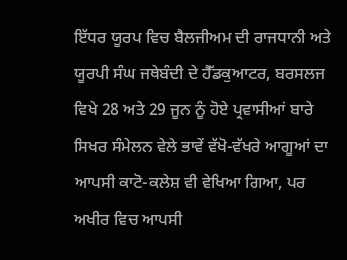ਇੱਧਰ ਯੂਰਪ ਵਿਚ ਬੈਲਜੀਅਮ ਦੀ ਰਾਜਧਾਨੀ ਅਤੇ ਯੂਰਪੀ ਸੰਘ ਜਥੇਬੰਦੀ ਦੇ ਹੈੱਡਕੁਆਟਰ, ਬਰਸਲਜ ਵਿਖੇ 28 ਅਤੇ 29 ਜੂਨ ਨੂੰ ਹੋਏ ਪ੍ਰਵਾਸੀਆਂ ਬਾਰੇ ਸਿਖਰ ਸੰਮੇਲਨ ਵੇਲੇ ਭਾਵੇਂ ਵੱਖੋ-ਵੱਖਰੇ ਆਗੂਆਂ ਦਾ ਆਪਸੀ ਕਾਟੋ-ਕਲੇਸ਼ ਵੀ ਵੇਖਿਆ ਗਿਆ, ਪਰ ਅਖੀਰ ਵਿਚ ਆਪਸੀ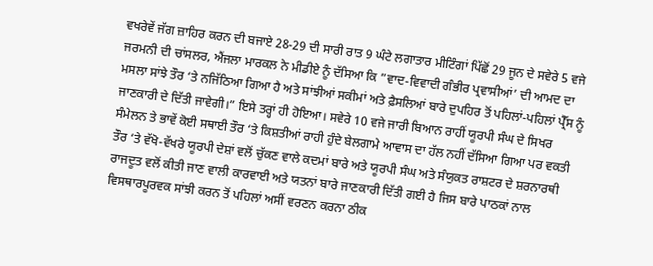ਵਖਰੇਵੇਂ ਜੱਗ ਜ਼ਾਹਿਰ ਕਰਨ ਦੀ ਬਜਾਏ 28-29 ਦੀ ਸਾਰੀ ਰਾਤ 9 ਘੰਟੇ ਲਗਾਤਾਰ ਮੀਟਿੰਗਾਂ ਪਿੱਛੋਂ 29 ਜੂਨ ਦੇ ਸਵੇਰੇ 5 ਵਜੇ ਜਰਮਨੀ ਦੀ ਚਾਂਸਲਰ, ਐਂਜਲਾ ਮਾਰਕਲ ਨੇ ਮੀਡੀਏ ਨੂੰ ਦੱਸਿਆ ਕਿ ”ਵਾਦ-ਵਿਵਾਦੀ ਗੰਭੀਰ ਪ੍ਰਵਾਸੀਆਂ’ ਦੀ ਆਮਦ ਦਾ ਮਸਲਾ ਸਾਂਝੇ ਤੌਰ ‘ਤੇ ਨਜਿੱਠਿਆ ਗਿਆ ਹੈ ਅਤੇ ਸਾਂਝੀਆਂ ਸਕੀਮਾਂ ਅਤੇ ਫ਼ੈਸਲਿਆਂ ਬਾਰੇ ਦੁਪਹਿਰ ਤੋਂ ਪਹਿਲਾਂ-ਪਹਿਲਾਂ ਪ੍ਰੈੱਸ ਨੂੰ ਜਾਣਕਾਰੀ ਦੇ ਦਿੱਤੀ ਜਾਵੇਗੀ।” ਇਸੇ ਤਰ੍ਹਾਂ ਹੀ ਹੋਇਆ। ਸਵੇਰੇ 10 ਵਜੇ ਜਾਰੀ ਬਿਆਨ ਰਾਹੀਂ ਯੂਰਪੀ ਸੰਘ ਦੇ ਸਿਖਰ ਸੰਮੇਲਨ ਤੇ ਭਾਵੇਂ ਕੋਈ ਸਥਾਈ ਤੌਰ ‘ਤੇ ਕਿਸ਼ਤੀਆਂ ਰਾਹੀ ਹੁੰਦੇ ਬੇਲਗਾਮੇ ਆਵਾਸ ਦਾ ਹੱਲ ਨਹੀਂ ਦੱਸਿਆ ਗਿਆ ਪਰ ਵਕਤੀ ਤੌਰ ‘ਤੇ ਵੱਖੋ-ਵੱਖਰੇ ਯੂਰਪੀ ਦੇਸ਼ਾਂ ਵਲੋਂ ਚੁੱਕਣ ਵਾਲੇ ਕਦਮਾਂ ਬਾਰੇ ਅਤੇ ਯੂਰਪੀ ਸੰਘ ਅਤੇ ਸੰਯੁਕਤ ਰਾਸ਼ਟਰ ਦੇ ਸ਼ਰਨਾਰਥੀ ਰਾਜਦੂਤ ਵਲੋਂ ਕੀਤੀ ਜਾਣ ਵਾਲੀ ਕਾਰਵਾਈ ਅਤੇ ਯਤਨਾਂ ਬਾਰੇ ਜਾਣਕਾਰੀ ਦਿੱਤੀ ਗਈ ਹੈ ਜਿਸ ਬਾਰੇ ਪਾਠਕਾਂ ਨਾਲ ਵਿਸਥਾਰਪੂਰਵਕ ਸਾਂਝੀ ਕਰਨ ਤੋਂ ਪਹਿਲਾਂ ਅਸੀਂ ਵਰਣਨ ਕਰਨਾ ਠੀਕ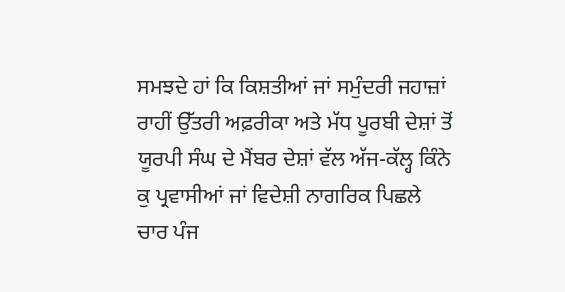ਸਮਝਦੇ ਹਾਂ ਕਿ ਕਿਸ਼ਤੀਆਂ ਜਾਂ ਸਮੁੰਦਰੀ ਜਹਾਜ਼ਾਂ ਰਾਹੀਂ ਉੱਤਰੀ ਅਫ਼ਰੀਕਾ ਅਤੇ ਮੱਧ ਪੂਰਬੀ ਦੇਸ਼ਾਂ ਤੋਂ ਯੂਰਪੀ ਸੰਘ ਦੇ ਮੈਂਬਰ ਦੇਸ਼ਾਂ ਵੱਲ ਅੱਜ-ਕੱਲ੍ਹ ਕਿੰਨੇ ਕੁ ਪ੍ਰਵਾਸੀਆਂ ਜਾਂ ਵਿਦੇਸ਼ੀ ਨਾਗਰਿਕ ਪਿਛਲੇ ਚਾਰ ਪੰਜ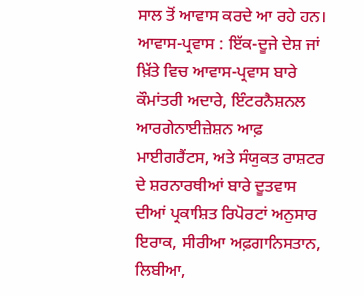ਸਾਲ ਤੋਂ ਆਵਾਸ ਕਰਦੇ ਆ ਰਹੇ ਹਨ।
ਆਵਾਸ-ਪ੍ਰਵਾਸ : ਇੱਕ-ਦੂਜੇ ਦੇਸ਼ ਜਾਂ ਖ਼ਿੱਤੇ ਵਿਚ ਆਵਾਸ-ਪ੍ਰਵਾਸ ਬਾਰੇ ਕੌਮਾਂਤਰੀ ਅਦਾਰੇ, ਇੰਟਰਨੈਸ਼ਨਲ ਆਰਗੇਨਾਈਜ਼ੇਸ਼ਨ ਆਫ਼ ਮਾਈਗਰੈਂਟਸ, ਅਤੇ ਸੰਯੁਕਤ ਰਾਸ਼ਟਰ ਦੇ ਸ਼ਰਨਾਰਥੀਆਂ ਬਾਰੇ ਦੂਤਵਾਸ ਦੀਆਂ ਪ੍ਰਕਾਸ਼ਿਤ ਰਿਪੋਰਟਾਂ ਅਨੁਸਾਰ ਇਰਾਕ, ਸੀਰੀਆ ਅਫ਼ਗਾਨਿਸਤਾਨ, ਲਿਬੀਆ,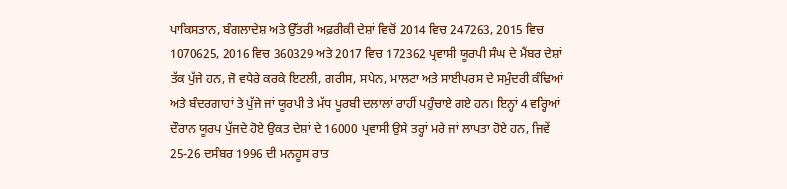ਪਾਕਿਸਤਾਨ, ਬੰਗਲਾਦੇਸ਼ ਅਤੇ ਉੱਤਰੀ ਅਫ਼ਰੀਕੀ ਦੇਸ਼ਾਂ ਵਿਚੋਂ 2014 ਵਿਚ 247263, 2015 ਵਿਚ 1070625, 2016 ਵਿਚ 360329 ਅਤੇ 2017 ਵਿਚ 172362 ਪ੍ਰਵਾਸੀ ਯੂਰਪੀ ਸੰਘ ਦੇ ਮੈਂਬਰ ਦੇਸ਼ਾਂ ਤੱਕ ਪੁੱਜੇ ਹਨ, ਜੋ ਵਧੇਰੇ ਕਰਕੇ ਇਟਲੀ, ਗਰੀਸ, ਸਪੇਨ, ਮਾਲਟਾ ਅਤੇ ਸਾਈਪਰਸ ਦੇ ਸਮੁੰਦਰੀ ਕੰਢਿਆਂ ਅਤੇ ਬੰਦਰਗਾਹਾਂ ਤੇ ਪੁੱਜੇ ਜਾਂ ਯੂਰਪੀ ਤੇ ਮੱਧ ਪੂਰਬੀ ਦਲਾਲਾਂ ਰਾਹੀਂ ਪਹੁੰਚਾਏ ਗਏ ਹਨ। ਇਨ੍ਹਾਂ 4 ਵਰ੍ਹਿਆਂ ਦੌਰਾਨ ਯੂਰਪ ਪੁੱਜਦੇ ਹੋਏ ਉਕਤ ਦੇਸ਼ਾਂ ਦੇ 16000 ਪ੍ਰਵਾਸੀ ਉਸੇ ਤਰ੍ਹਾਂ ਮਰੇ ਜਾਂ ਲਾਪਤਾ ਹੋਏ ਹਨ, ਜਿਵੇਂ 25-26 ਦਸੰਬਰ 1996 ਦੀ ਮਨਹੂਸ ਰਾਤ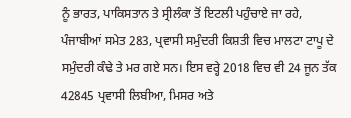ਨੂੰ ਭਾਰਤ, ਪਾਕਿਸਤਾਨ ਤੇ ਸ੍ਰੀਲੰਕਾ ਤੋਂ ਇਟਲੀ ਪਹੁੰਚਾਏ ਜਾ ਰਹੇ, ਪੰਜਾਬੀਆਂ ਸਮੇਤ 283, ਪ੍ਰਵਾਸੀ ਸਮੁੰਦਰੀ ਕਿਸ਼ਤੀ ਵਿਚ ਮਾਲਟਾ ਟਾਪੂ ਦੇ ਸਮੁੰਦਰੀ ਕੰਢੇ ਤੇ ਮਰ ਗਏ ਸਨ। ਇਸ ਵਰ੍ਹੇ 2018 ਵਿਚ ਵੀ 24 ਜੂਨ ਤੱਕ 42845 ਪ੍ਰਵਾਸੀ ਲਿਬੀਆ, ਮਿਸਰ ਅਤੇ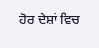ਹੋਰ ਦੇਸ਼ਾਂ ਵਿਚ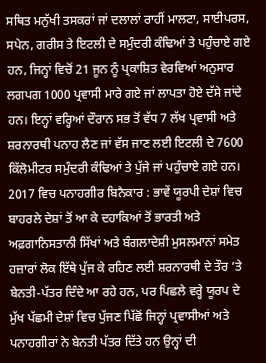ਸਥਿਤ ਮਨੁੱਖੀ ਤਸਕਰਾਂ ਜਾਂ ਦਲਾਲਾਂ ਰਾਹੀਂ ਮਾਲਟਾ, ਸਾਈਪਰਸ, ਸਪੇਨ, ਗਰੀਸ ਤੇ ਇਟਲੀ ਦੇ ਸਮੁੰਦਰੀ ਕੰਢਿਆਂ ਤੇ ਪਹੁੰਚਾਏ ਗਏ ਹਨ, ਜਿਨ੍ਹਾਂ ਵਿਚੋਂ 21 ਜੂਨ ਨੂੰ ਪ੍ਰਕਾਸ਼ਿਤ ਵੇਰਵਿਆਂ ਅਨੁਸਾਰ ਲਗਪਗ 1000 ਪ੍ਰਵਾਸੀ ਮਾਰੇ ਗਏ ਜਾਂ ਲਾਪਤਾ ਹੋਏ ਦੱਸੇ ਜਾਂਦੇ ਹਨ। ਇਨ੍ਹਾਂ ਵਰ੍ਹਿਆਂ ਦੌਰਾਨ ਸਭ ਤੋਂ ਵੱਧ 7 ਲੱਖ ਪ੍ਰਵਾਸੀ ਅਤੇ ਸ਼ਰਨਾਰਥੀ ਪਨਾਹ ਲੈਣ ਜਾਂ ਵੱਸ ਜਾਣ ਲਈ ਇਟਲੀ ਦੇ 7600 ਕਿੱਲੋਮੀਟਰ ਸਮੁੰਦਰੀ ਕੰਢਿਆਂ ਤੇ ਪੁੱਜੇ ਜਾਂ ਪਹੁੰਚਾਏ ਗਏ ਹਨ।
2017 ਵਿਚ ਪਨਾਹਗੀਰ ਬਿਨੈਕਾਰ : ਭਾਵੇਂ ਯੂਰਪੀ ਦੇਸ਼ਾਂ ਵਿਚ ਬਾਹਰਲੇ ਦੇਸ਼ਾਂ ਤੋਂ ਆ ਕੇ ਦਹਾਕਿਆਂ ਤੋਂ ਭਾਰਤੀ ਅਤੇ ਅਫ਼ਗਾਨਿਸਤਾਨੀ ਸਿੱਖਾਂ ਅਤੇ ਬੰਗਲਾਦੇਸ਼ੀ ਮੁਸਲਮਾਨਾਂ ਸਮੇਤ ਹਜ਼ਾਰਾਂ ਲੋਕ ਇੱਥੇ ਪੁੱਜ ਕੇ ਰਹਿਣ ਲਈ ਸ਼ਰਨਾਰਥੀ ਦੇ ਤੌਰ ‘ਤੇ ਬੇਨਤੀ-ਪੱਤਰ ਦਿੰਦੇ ਆ ਰਹੇ ਹਨ, ਪਰ ਪਿਛਲੇ ਵਰ੍ਹੇ ਯੂਰਪ ਦੇ ਮੁੱਖ ਪੱਛਮੀ ਦੇਸ਼ਾਂ ਵਿਚ ਪੁੱਜਣ ਪਿੱਛੋਂ ਜਿਨ੍ਹਾਂ ਪ੍ਰਵਾਸੀਆਂ ਅਤੇ ਪਨਾਹਗੀਰਾਂ ਨੇ ਬੇਨਤੀ ਪੱਤਰ ਦਿੱਤੇ ਹਨ ਉਨ੍ਹਾਂ ਦੀ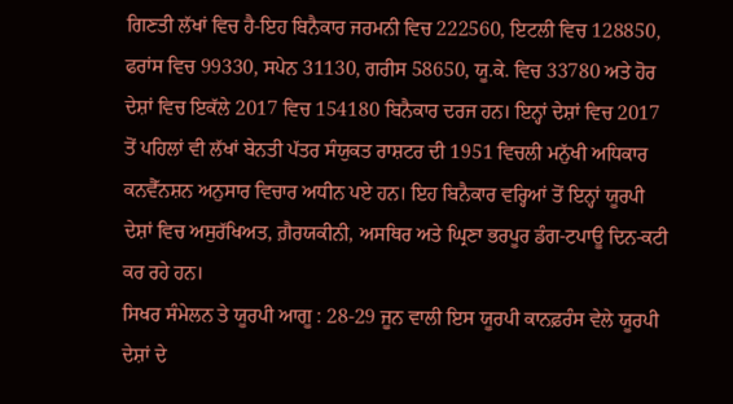ਗਿਣਤੀ ਲੱਖਾਂ ਵਿਚ ਹੈ-ਇਹ ਬਿਨੈਕਾਰ ਜਰਮਨੀ ਵਿਚ 222560, ਇਟਲੀ ਵਿਚ 128850, ਫਰਾਂਸ ਵਿਚ 99330, ਸਪੇਨ 31130, ਗਰੀਸ 58650, ਯੂ.ਕੇ. ਵਿਚ 33780 ਅਤੇ ਹੋਰ ਦੇਸ਼ਾਂ ਵਿਚ ਇਕੱਲੇ 2017 ਵਿਚ 154180 ਬਿਨੈਕਾਰ ਦਰਜ ਹਨ। ਇਨ੍ਹਾਂ ਦੇਸ਼ਾਂ ਵਿਚ 2017 ਤੋਂ ਪਹਿਲਾਂ ਵੀ ਲੱਖਾਂ ਬੇਨਤੀ ਪੱਤਰ ਸੰਯੁਕਤ ਰਾਸ਼ਟਰ ਦੀ 1951 ਵਿਚਲੀ ਮਨੁੱਖੀ ਅਧਿਕਾਰ ਕਨਵੈੱਨਸ਼ਨ ਅਨੁਸਾਰ ਵਿਚਾਰ ਅਧੀਨ ਪਏ ਹਨ। ਇਹ ਬਿਨੈਕਾਰ ਵਰ੍ਹਿਆਂ ਤੋਂ ਇਨ੍ਹਾਂ ਯੂਰਪੀ ਦੇਸ਼ਾਂ ਵਿਚ ਅਸੁਰੱਖਿਅਤ, ਗ਼ੈਰਯਕੀਨੀ, ਅਸਥਿਰ ਅਤੇ ਘ੍ਰਿਣਾ ਭਰਪੂਰ ਡੰਗ-ਟਪਾਊ ਦਿਨ-ਕਟੀ ਕਰ ਰਹੇ ਹਨ।
ਸਿਖਰ ਸੰਮੇਲਨ ਤੇ ਯੂਰਪੀ ਆਗੂ : 28-29 ਜੂਨ ਵਾਲੀ ਇਸ ਯੂਰਪੀ ਕਾਨਫ਼ਰੰਸ ਵੇਲੇ ਯੂਰਪੀ ਦੇਸ਼ਾਂ ਦੇ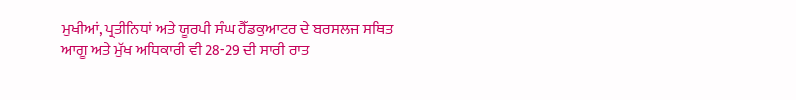ਮੁਖੀਆਂ, ਪ੍ਰਤੀਨਿਧਾਂ ਅਤੇ ਯੂਰਪੀ ਸੰਘ ਹੈੱਡਕੁਆਟਰ ਦੇ ਬਰਸਲਜ ਸਥਿਤ ਆਗੂ ਅਤੇ ਮੁੱਖ ਅਧਿਕਾਰੀ ਵੀ 28-29 ਦੀ ਸਾਰੀ ਰਾਤ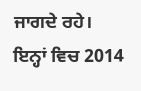ਜਾਗਦੇ ਰਹੇ। ਇਨ੍ਹਾਂ ਵਿਚ 2014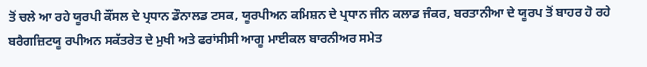ਤੋਂ ਚਲੇ ਆ ਰਹੇ ਯੂਰਪੀ ਕੌਂਸਲ ਦੇ ਪ੍ਰਧਾਨ ਡੌਨਾਲਡ ਟਸਕ, ਯੂਰਪੀਅਨ ਕਮਿਸ਼ਨ ਦੇ ਪ੍ਰਧਾਨ ਜੀਨ ਕਲਾਡ ਜੰਕਰ, ਬਰਤਾਨੀਆ ਦੇ ਯੂਰਪ ਤੋਂ ਬਾਹਰ ਹੋ ਰਹੇ ਬਰੈਗਜ਼ਿਟਯੂ ਰਪੀਅਨ ਸਕੱਤਰੇਤ ਦੇ ਮੁਖੀ ਅਤੇ ਫਰਾਂਸੀਸੀ ਆਗੂ ਮਾਈਕਲ ਬਾਰਨੀਅਰ ਸਮੇਤ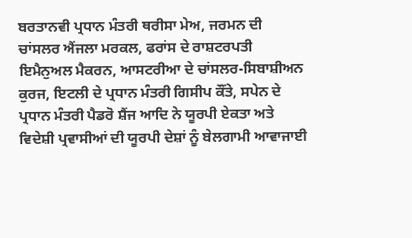ਬਰਤਾਨਵੀ ਪ੍ਰਧਾਨ ਮੰਤਰੀ ਥਰੀਸਾ ਮੇਅ, ਜਰਮਨ ਦੀ ਚਾਂਸਲਰ ਐਂਜਲਾ ਮਰਕਲ, ਫਰਾਂਸ ਦੇ ਰਾਸ਼ਟਰਪਤੀ ਇਮੈਨੁਅਲ ਮੈਕਰਨ, ਆਸਟਰੀਆ ਦੇ ਚਾਂਸਲਰ-ਸਿਬਾਸ਼ੀਅਨ ਕੁਰਜ, ਇਟਲੀ ਦੇ ਪ੍ਰਧਾਨ ਮੰਤਰੀ ਗਿਸੀਪ ਕੌਂਤੇ, ਸਪੇਨ ਦੇ ਪ੍ਰਧਾਨ ਮੰਤਰੀ ਪੈਡਰੋ ਸ਼ੈਂਜ ਆਦਿ ਨੇ ਯੂਰਪੀ ਏਕਤਾ ਅਤੇ ਵਿਦੇਸ਼ੀ ਪ੍ਰਵਾਸੀਆਂ ਦੀ ਯੂਰਪੀ ਦੇਸ਼ਾਂ ਨੂੰ ਬੇਲਗਾਮੀ ਆਵਾਜਾਈ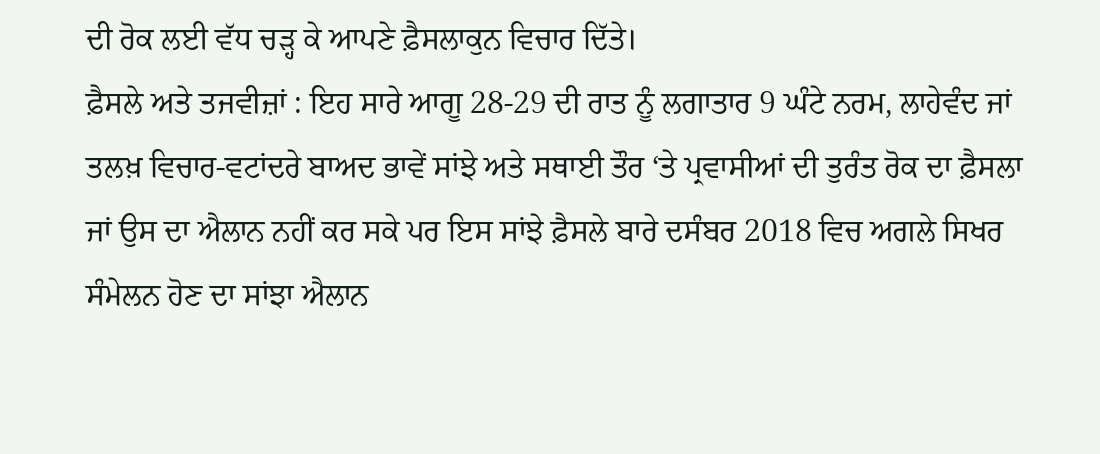ਦੀ ਰੋਕ ਲਈ ਵੱਧ ਚੜ੍ਹ ਕੇ ਆਪਣੇ ਫ਼ੈਸਲਾਕੁਨ ਵਿਚਾਰ ਦਿੱਤੇ।
ਫ਼ੈਸਲੇ ਅਤੇ ਤਜਵੀਜ਼ਾਂ : ਇਹ ਸਾਰੇ ਆਗੂ 28-29 ਦੀ ਰਾਤ ਨੂੰ ਲਗਾਤਾਰ 9 ਘੰਟੇ ਨਰਮ, ਲਾਹੇਵੰਦ ਜਾਂ ਤਲਖ਼ ਵਿਚਾਰ-ਵਟਾਂਦਰੇ ਬਾਅਦ ਭਾਵੇਂ ਸਾਂਝੇ ਅਤੇ ਸਥਾਈ ਤੌਰ ‘ਤੇ ਪ੍ਰਵਾਸੀਆਂ ਦੀ ਤੁਰੰਤ ਰੋਕ ਦਾ ਫ਼ੈਸਲਾ ਜਾਂ ਉਸ ਦਾ ਐਲਾਨ ਨਹੀਂ ਕਰ ਸਕੇ ਪਰ ਇਸ ਸਾਂਝੇ ਫ਼ੈਸਲੇ ਬਾਰੇ ਦਸੰਬਰ 2018 ਵਿਚ ਅਗਲੇ ਸਿਖਰ ਸੰਮੇਲਨ ਹੋਣ ਦਾ ਸਾਂਝਾ ਐਲਾਨ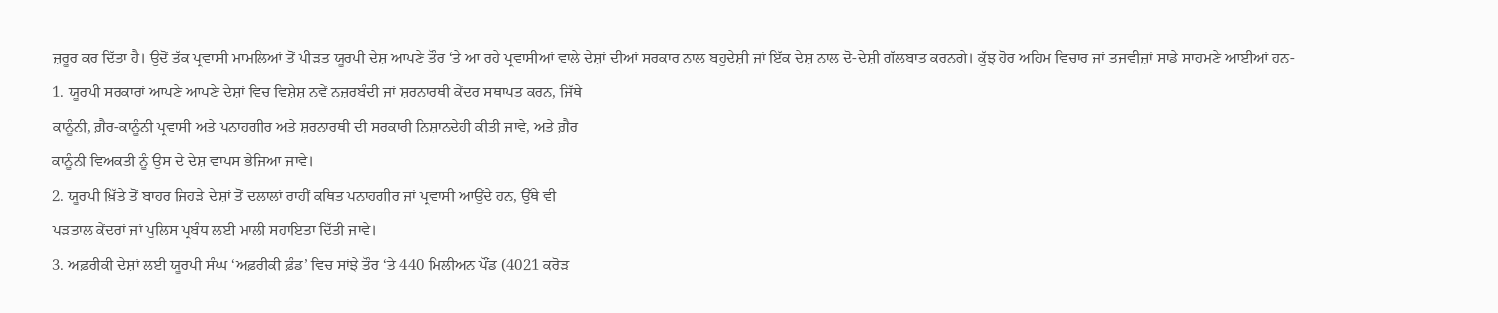ਜ਼ਰੂਰ ਕਰ ਦਿੱਤਾ ਹੈ। ਉਦੋਂ ਤੱਕ ਪ੍ਰਵਾਸੀ ਮਾਮਲਿਆਂ ਤੋਂ ਪੀੜਤ ਯੂਰਪੀ ਦੇਸ਼ ਆਪਣੇ ਤੌਰ ‘ਤੇ ਆ ਰਹੇ ਪ੍ਰਵਾਸੀਆਂ ਵਾਲੇ ਦੇਸ਼ਾਂ ਦੀਆਂ ਸਰਕਾਰ ਨਾਲ ਬਹੁਦੇਸ਼ੀ ਜਾਂ ਇੱਕ ਦੇਸ਼ ਨਾਲ ਦੋ-ਦੇਸ਼ੀ ਗੱਲਬਾਤ ਕਰਨਗੇ। ਕੁੱਝ ਹੋਰ ਅਹਿਮ ਵਿਚਾਰ ਜਾਂ ਤਜਵੀਜ਼ਾਂ ਸਾਡੇ ਸਾਹਮਣੇ ਆਈਆਂ ਹਨ-
1. ਯੂਰਪੀ ਸਰਕਾਰਾਂ ਆਪਣੇ ਆਪਣੇ ਦੇਸ਼ਾਂ ਵਿਚ ਵਿਸ਼ੇਸ਼ ਨਵੇਂ ਨਜ਼ਰਬੰਦੀ ਜਾਂ ਸ਼ਰਨਾਰਥੀ ਕੇਂਦਰ ਸਥਾਪਤ ਕਰਨ, ਜਿੱਥੇ
ਕਾਨੂੰਨੀ, ਗ਼ੈਰ-ਕਾਨੂੰਨੀ ਪ੍ਰਵਾਸੀ ਅਤੇ ਪਨਾਹਗੀਰ ਅਤੇ ਸ਼ਰਨਾਰਥੀ ਦੀ ਸਰਕਾਰੀ ਨਿਸ਼ਾਨਦੇਹੀ ਕੀਤੀ ਜਾਵੇ, ਅਤੇ ਗ਼ੈਰ
ਕਾਨੂੰਨੀ ਵਿਅਕਤੀ ਨੂੰ ਉਸ ਦੇ ਦੇਸ਼ ਵਾਪਸ ਭੇਜਿਆ ਜਾਵੇ।
2. ਯੂਰਪੀ ਖ਼ਿੱਤੇ ਤੋਂ ਬਾਹਰ ਜਿਹੜੇ ਦੇਸ਼ਾਂ ਤੋਂ ਦਲਾਲਾਂ ਰਾਹੀਂ ਕਥਿਤ ਪਨਾਹਗੀਰ ਜਾਂ ਪ੍ਰਵਾਸੀ ਆਉਂਦੇ ਹਨ, ਉੱਥੇ ਵੀ
ਪੜਤਾਲ ਕੇਂਦਰਾਂ ਜਾਂ ਪੁਲਿਸ ਪ੍ਰਬੰਧ ਲਈ ਮਾਲੀ ਸਹਾਇਤਾ ਦਿੱਤੀ ਜਾਵੇ।
3. ਅਫ਼ਰੀਕੀ ਦੇਸ਼ਾਂ ਲਈ ਯੂਰਪੀ ਸੰਘ ‘ਅਫ਼ਰੀਕੀ ਫ਼ੰਡ’ ਵਿਚ ਸਾਂਝੇ ਤੌਰ ‘ਤੇ 440 ਮਿਲੀਅਨ ਪੌਂਡ (4021 ਕਰੋੜ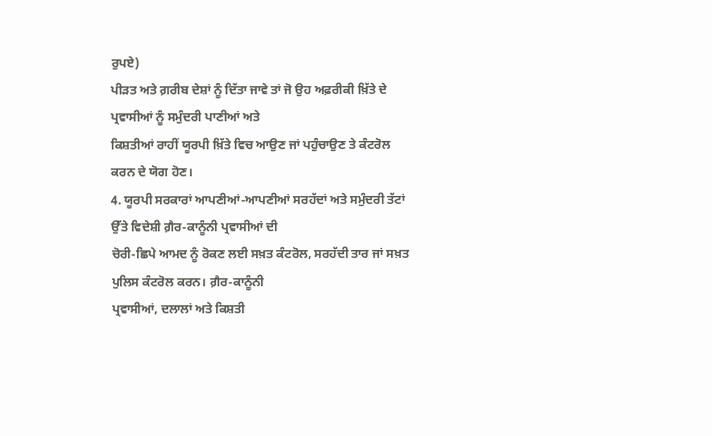ਰੁਪਏ)
ਪੀੜਤ ਅਤੇ ਗ਼ਰੀਬ ਦੇਸ਼ਾਂ ਨੂੰ ਦਿੱਤਾ ਜਾਵੇ ਤਾਂ ਜੋ ਉਹ ਅਫ਼ਰੀਕੀ ਖ਼ਿੱਤੇ ਦੇ ਪ੍ਰਵਾਸੀਆਂ ਨੂੰ ਸਮੁੰਦਰੀ ਪਾਣੀਆਂ ਅਤੇ
ਕਿਸ਼ਤੀਆਂ ਰਾਹੀਂ ਯੂਰਪੀ ਖ਼ਿੱਤੇ ਵਿਚ ਆਉਣ ਜਾਂ ਪਹੁੰਚਾਉਣ ਤੇ ਕੰਟਰੋਲ ਕਰਨ ਦੇ ਯੋਗ ਹੋਣ।
4. ਯੂਰਪੀ ਸਰਕਾਰਾਂ ਆਪਣੀਆਂ-ਆਪਣੀਆਂ ਸਰਹੱਦਾਂ ਅਤੇ ਸਮੁੰਦਰੀ ਤੱਟਾਂ ਉੱਤੇ ਵਿਦੇਸ਼ੀ ਗ਼ੈਰ-ਕਾਨੂੰਨੀ ਪ੍ਰਵਾਸੀਆਂ ਦੀ
ਚੋਰੀ-ਛਿਪੇ ਆਮਦ ਨੂੰ ਰੋਕਣ ਲਈ ਸਖ਼ਤ ਕੰਟਰੋਲ, ਸਰਹੱਦੀ ਤਾਰ ਜਾਂ ਸਖ਼ਤ ਪੁਲਿਸ ਕੰਟਰੋਲ ਕਰਨ। ਗ਼ੈਰ-ਕਾਨੂੰਨੀ
ਪ੍ਰਵਾਸੀਆਂ, ਦਲਾਲਾਂ ਅਤੇ ਕਿਸ਼ਤੀ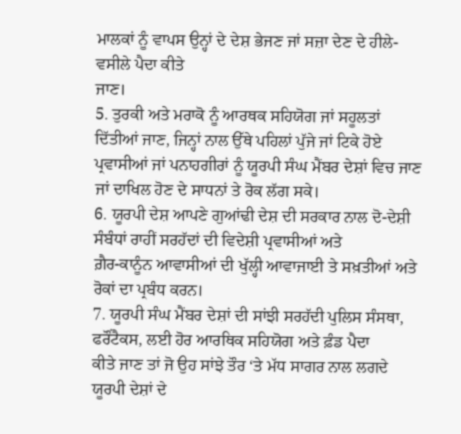ਮਾਲਕਾਂ ਨੂੰ ਵਾਪਸ ਉਨ੍ਹਾਂ ਦੇ ਦੇਸ਼ ਭੇਜਣ ਜਾਂ ਸਜ਼ਾ ਦੇਣ ਦੇ ਹੀਲੇ-ਵਸੀਲੇ ਪੈਦਾ ਕੀਤੇ
ਜਾਣ।
5. ਤੁਰਕੀ ਅਤੇ ਮਰਾਕੋ ਨੂੰ ਆਰਥਕ ਸਹਿਯੋਗ ਜਾਂ ਸਹੂਲਤਾਂ ਦਿੱਤੀਆਂ ਜਾਣ, ਜਿਨ੍ਹਾਂ ਨਾਲ ਉੱਥੇ ਪਹਿਲਾਂ ਪੁੱਜੇ ਜਾਂ ਟਿਕੇ ਹੋਏ
ਪ੍ਰਵਾਸੀਆਂ ਜਾਂ ਪਨਾਹਗੀਰਾਂ ਨੂੰ ਯੂਰਪੀ ਸੰਘ ਮੈਂਬਰ ਦੇਸ਼ਾਂ ਵਿਚ ਜਾਣ ਜਾਂ ਦਾਖਿਲ ਹੋਣ ਦੇ ਸਾਧਨਾਂ ਤੇ ਰੋਕ ਲੱਗ ਸਕੇ।
6. ਯੂਰਪੀ ਦੇਸ਼ ਆਪਣੇ ਗੁਆਂਢੀ ਦੇਸ਼ ਦੀ ਸਰਕਾਰ ਨਾਲ ਦੋ-ਦੇਸ਼ੀ ਸੰਬੰਧਾਂ ਰਾਹੀਂ ਸਰਹੱਦਾਂ ਦੀ ਵਿਦੇਸ਼ੀ ਪ੍ਰਵਾਸੀਆਂ ਅਤੇ
ਗ਼ੈਰ-ਕਾਨੂੰਨ ਆਵਾਸੀਆਂ ਦੀ ਖੁੱਲ੍ਹੀ ਆਵਾਜਾਈ ਤੇ ਸਖ਼ਤੀਆਂ ਅਤੇ ਰੋਕਾਂ ਦਾ ਪ੍ਰਬੰਧ ਕਰਨ।
7. ਯੂਰਪੀ ਸੰਘ ਮੈਂਬਰ ਦੇਸ਼ਾਂ ਦੀ ਸਾਂਝੀ ਸਰਹੱਦੀ ਪੁਲਿਸ ਸੰਸਥਾ, ਫਰੌਂਟੈਕਸ, ਲਈ ਹੋਰ ਆਰਥਿਕ ਸਹਿਯੋਗ ਅਤੇ ਫ਼ੰਡ ਪੈਦਾ
ਕੀਤੇ ਜਾਣ ਤਾਂ ਜੋ ਉਹ ਸਾਂਝੇ ਤੌਰ ‘ਤੇ ਮੱਧ ਸਾਗਰ ਨਾਲ ਲਗਦੇ ਯੂਰਪੀ ਦੇਸ਼ਾਂ ਦੇ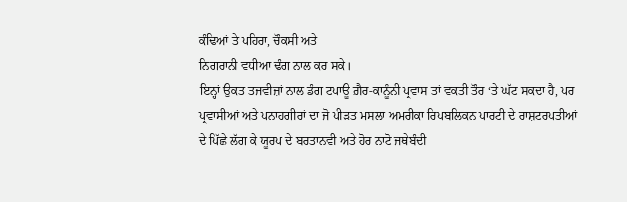ਕੰਢਿਆਂ ਤੇ ਪਹਿਰਾ, ਚੌਕਸੀ ਅਤੇ
ਨਿਗਰਾਨੀ ਵਧੀਆ ਢੰਗ ਨਾਲ ਕਰ ਸਕੇ।
ਇਨ੍ਹਾਂ ਉਕਤ ਤਜਵੀਜ਼ਾਂ ਨਾਲ ਡੰਗ ਟਪਾਊ ਗ਼ੈਰ-ਕਾਨੂੰਨੀ ਪ੍ਰਵਾਸ ਤਾਂ ਵਕਤੀ ਤੌਰ ‘ਤੇ ਘੱਟ ਸਕਦਾ ਹੈ, ਪਰ ਪ੍ਰਵਾਸੀਆਂ ਅਤੇ ਪਨਾਹਗੀਰਾਂ ਦਾ ਜੋ ਪੀੜਤ ਮਸਲਾ ਅਮਰੀਕਾ ਰਿਪਬਲਿਕਨ ਪਾਰਟੀ ਦੇ ਰਾਸ਼ਟਰਪਤੀਆਂ ਦੇ ਪਿੱਛੇ ਲੱਗ ਕੇ ਯੂਰਪ ਦੇ ਬਰਤਾਨਵੀ ਅਤੇ ਹੋਰ ਨਾਟੋ ਜਥੇਬੰਦੀ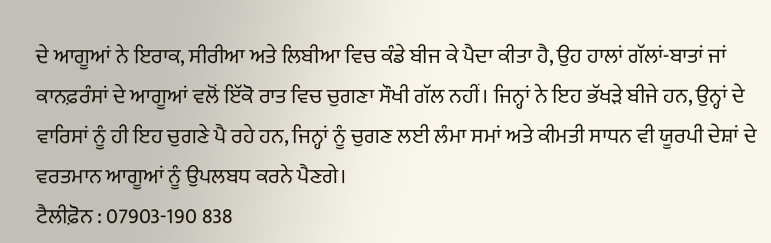ਦੇ ਆਗੂਆਂ ਨੇ ਇਰਾਕ, ਸੀਰੀਆ ਅਤੇ ਲਿਬੀਆ ਵਿਚ ਕੰਡੇ ਬੀਜ ਕੇ ਪੈਦਾ ਕੀਤਾ ਹੈ, ਉਹ ਹਾਲਾਂ ਗੱਲਾਂ-ਬਾਤਾਂ ਜਾਂ ਕਾਨਫ਼ਰੰਸਾਂ ਦੇ ਆਗੂਆਂ ਵਲੋਂ ਇੱਕੋ ਰਾਤ ਵਿਚ ਚੁਗਣਾ ਸੌਖੀ ਗੱਲ ਨਹੀਂ। ਜਿਨ੍ਹਾਂ ਨੇ ਇਹ ਭੱਖੜੇ ਬੀਜੇ ਹਨ, ਉਨ੍ਹਾਂ ਦੇ ਵਾਰਿਸਾਂ ਨੂੰ ਹੀ ਇਹ ਚੁਗਣੇ ਪੈ ਰਹੇ ਹਨ, ਜਿਨ੍ਹਾਂ ਨੂੰ ਚੁਗਣ ਲਈ ਲੰਮਾ ਸਮਾਂ ਅਤੇ ਕੀਮਤੀ ਸਾਧਨ ਵੀ ਯੂਰਪੀ ਦੇਸ਼ਾਂ ਦੇ ਵਰਤਮਾਨ ਆਗੂਆਂ ਨੂੰ ਉਪਲਬਧ ਕਰਨੇ ਪੈਣਗੇ।
ਟੈਲੀਫ਼ੋਨ : 07903-190 838